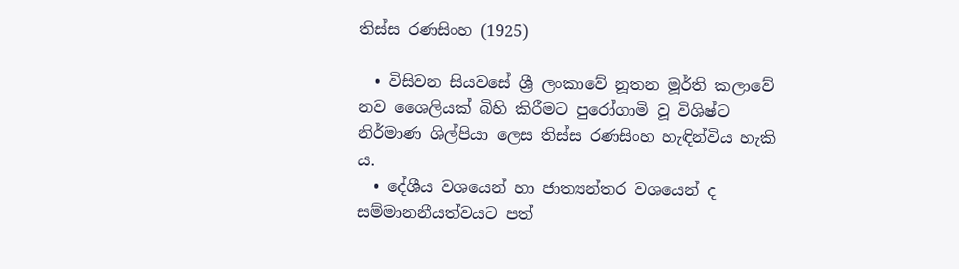තිස්ස රණසිංහ (1925)

  • විසිවන සියවසේ ශ්‍රී ලංකාවේ නූතන මූර්ති කලාවේ නව ශෛලියක් බිහි කිරීමට පුරෝගාමි වූ විශිෂ්ට නිර්මාණ ශිල්පියා ලෙස තිස්ස රණසිංහ හැඳින්විය හැකි ය.
  • දේශීය වශයෙන් හා ජාත්‍යන්තර වශයෙන් ද සම්මානනීයත්වයට පත්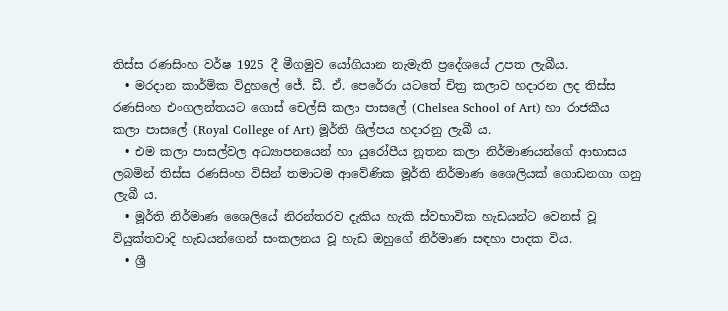තිස්ස රණසිංහ වර්ෂ 1925 දී මීගමුව යෝගියාන නැමැති ප්‍රදේශයේ උපත ලැබීය.
  • මරදාන කාර්මික විදුහලේ ජේ. ඩී. ඒ. පෙරේරා යටතේ චිත්‍ර කලාව හදාරන ලද තිස්ස රණසිංහ එංගලන්තයට ගොස් චෙල්සි කලා පාසලේ (Chelsea School of Art) හා රාජකීය කලා පාසලේ (Royal College of Art) මූර්ති ශිල්පය හදාරනු ලැබී ය.
  • එම කලා පාසල්වල අධ්‍යාපනයෙන් හා යුරෝපීය නූතන කලා නිර්මාණයන්ගේ ආභාසය ලබමින් තිස්ස රණසිංහ විසින් තමාටම ආවේණික මූර්ති නිර්මාණ ශෛලියක් ගොඩනගා ගනු ලැබී ය.
  • මූර්ති නිර්මාණ ශෛලියේ නිරන්තරව දැකිය හැකි ස්වභාවික හැඩයන්ට වෙනස් වූ වියුක්තවාදි හැඩයන්ගෙන් සංකලනය වූ හැඩ ඔහුගේ නිර්මාණ සඳහා පාදක විය.
  • ශ්‍රී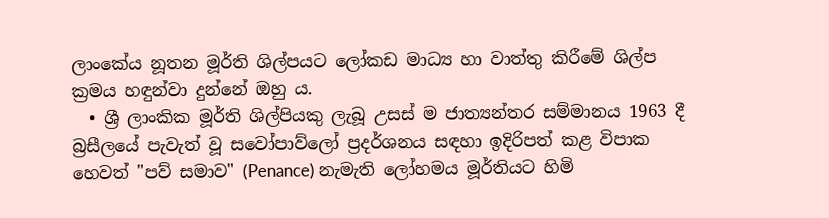ලාංකේය නූතන මූර්ති ශිල්පයට ලෝකඩ මාධ්‍ය හා වාත්තු කිරීමේ ශිල්ප ක්‍රමය හඳුන්වා දුන්නේ ඔහු ය.
  • ශ්‍රී ලාංකික මූර්ති ශිල්පියකු ලැබූ උසස් ම ජාත්‍යන්තර සම්මානය 1963 දී බ්‍රසීලයේ පැවැත් වූ සවෝපාව්ලෝ ප්‍රදර්ශනය සඳහා ඉදිරිපත් කළ විපාක හෙවත් "පව් සමාව" (Penance) නැමැති ලෝහමය මූර්තියට හිමි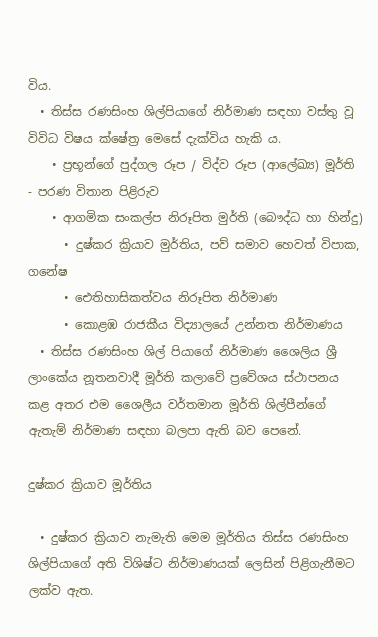විය.
  • තිස්ස රණසිංහ ශිල්පියාගේ නිර්මාණ සඳහා වස්තු වූ විවිධ විෂය ක්ෂේත්‍ර මෙසේ දැක්විය හැකි ය.
    • ප්‍රභූන්ගේ පුද්ගල රූප / විද්ව රූප (ආලේඛ්‍ය) මූර්ති - පරණ විතාන පිළිරුව
    • ආගමික සංකල්ප නිරූපිත මුර්ති (බෞද්ධ හා හින්දු)
      • දුෂ්කර ක්‍රියාව මුර්තිය, පව් සමාව හෙවත් විපාක, ගනේෂ
      • ඓතිහාසිකත්වය නිරූපිත නිර්මාණ
      • කොළඹ රාජකීය විද්‍යාලයේ උන්නත නිර්මාණය
  • තිස්ස රණසිංහ ශිල් පියාගේ නිර්මාණ ශෛලිය ශ්‍රී ලාංකේය නූතනවාදී මූර්ති කලාවේ ප්‍රවේශය ස්ථාපනය කළ අතර එම ශෛලීය වර්තමාන මූර්ති ශිල්පීන්ගේ ඇතැම් නිර්මාණ සඳහා බලපා ඇති බව පෙනේ.

දුෂ්කර ක්‍රියාව මූර්තිය

  • දුෂ්කර ක්‍රියාව නැමැති මෙම මූර්තිය තිස්ස රණසිංහ ශිල්පියාගේ අති විශිෂ්ට නිර්මාණයක් ලෙසින් පිළිගැනීමට ලක්ව ඇත.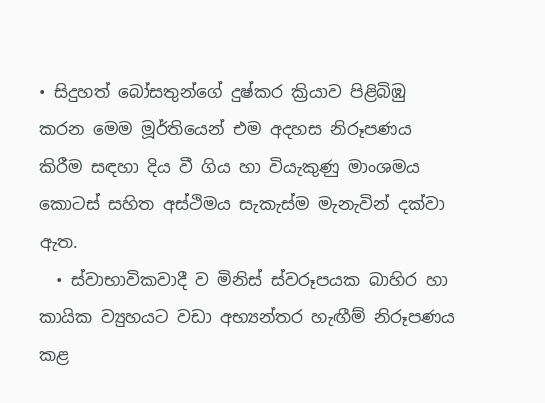• සිදුහත් බෝසතුන්ගේ දුෂ්කර ක්‍රියාව පිළිබිඹු කරන මෙම මූර්තියෙන් එම අදහස නිරූපණය කිරීම සඳහා දිය වී ගිය හා වියැකුණු මාංශමය කොටස් සහිත අස්ථිමය සැකැස්ම මැනැවින් දක්වා ඇත.
  • ස්වාභාවිකවාදී ව මිනිස් ස්වරූපයක බාහිර හා කායික ව්‍යුහයට වඩා අභ්‍යන්තර හැඟීම් නිරූපණය කළ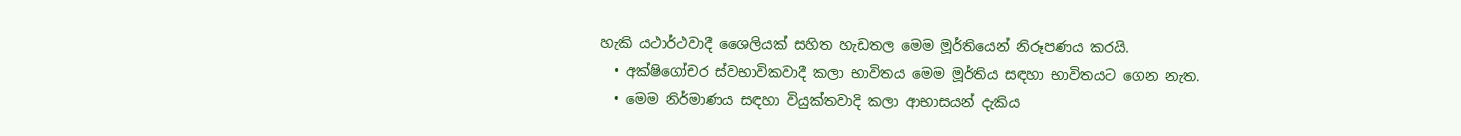හැකි යථාර්ථවාදී ශෛලියක් සහිත හැඩතල මෙම මූර්තියෙන් නිරූපණය කරයි.
  • අක්ෂිගෝචර ස්වභාවිකවාදී කලා භාවිතය මෙම මූර්තිය සඳහා භාවිතයට ගෙන නැත.
  • මෙම නිර්මාණය සඳහා වියුක්තවාදි කලා ආභාසයන් දැකිය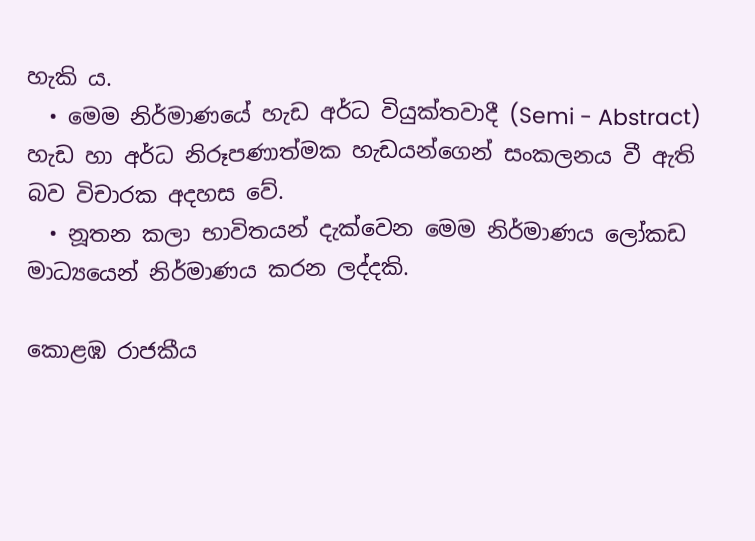හැකි ය.
  • මෙම නිර්මාණයේ හැඩ අර්ධ වියුක්තවාදී (Semi - Abstract) හැඩ හා අර්ධ නිරූපණාත්මක හැඩයන්ගෙන් සංකලනය වී ඇති බව විචාරක අදහස වේ.
  • නූතන කලා භාවිතයන් දැක්වෙන මෙම නිර්මාණය ලෝකඩ මාධ්‍යයෙන් නිර්මාණය කරන ලද්දකි.

කොළඹ රාජකීය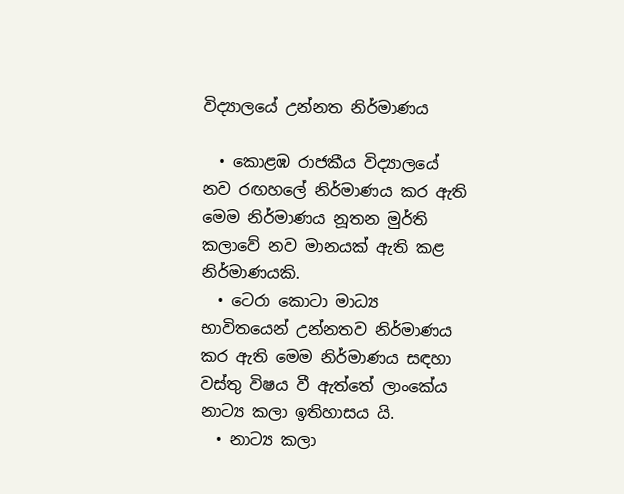විද්‍යාලයේ උන්නත නිර්මාණය

  • කොළඹ රාජකීය විද්‍යාලයේ නව රඟහලේ නිර්මාණය කර ඇති මෙම නිර්මාණය නූතන මුර්ති කලාවේ නව මානයක් ඇති කළ නිර්මාණයකි.
  • ටෙරා කොටා මාධ්‍ය භාවිතයෙන් උන්නතව නිර්මාණය කර ඇති මෙම නිර්මාණය සඳහා වස්තු විෂය වී ඇත්තේ ලාංකේය නාට්‍ය කලා ඉතිහාසය යි.
  • නාට්‍ය කලා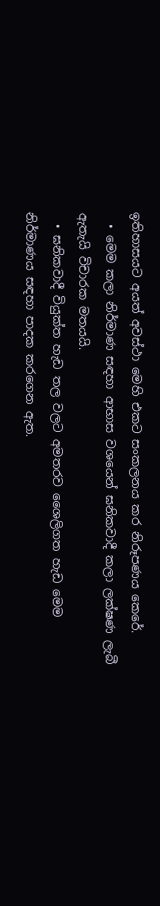ඉතිහාසයට අයත් අවස්ථා මෙහි එකට සංකලනය කර නිරූපණය කෙරේ.
  • මෙම කලා නිර්මාණ සඳහා ආභාස වශයෙන් ඝනිකවාදී කලා ලක්ෂණ ලැබී ඇතැයි විචාරක මතයයි.
  • ඝනිකවාදී වියුක්ත හැඩ තල වලට අමතරව ශෛලිගත හැඩ මෙම නිර්මාණය සඳහා පාදක කරගෙන ඇත.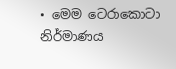• මෙම ටෙරාකොටා නිර්මාණය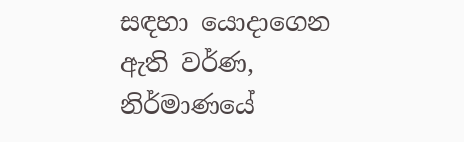සඳහා යොදාගෙන ඇති වර්ණ, නිර්මාණයේ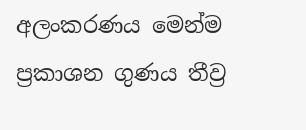අලංකරණය මෙන්ම ප්‍රකාශන ගුණය තීව්‍ර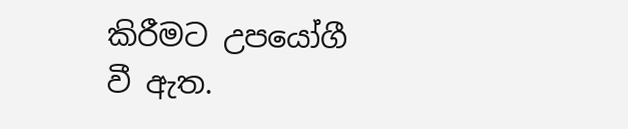කිරීමට උපයෝගී වී ඇත.